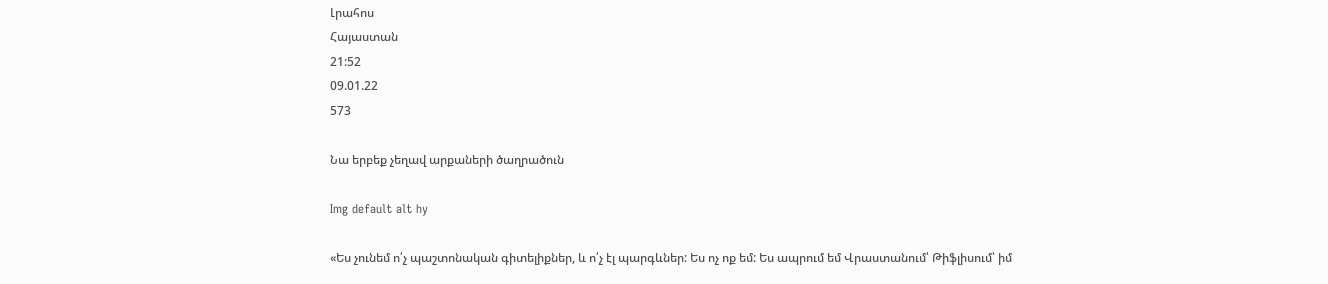Լրահոս
Հայաստան
21:52
09.01.22
573

Նա երբեք չեղավ արքաների ծաղրածուն

Img default alt hy

«Ես չունեմ ո՛չ պաշտոնական գիտելիքներ, և ո՛չ էլ պարգևներ: Ես ոչ ոք եմ: Ես ապրում եմ Վրաստանում՝ Թիֆլիսում՝ իմ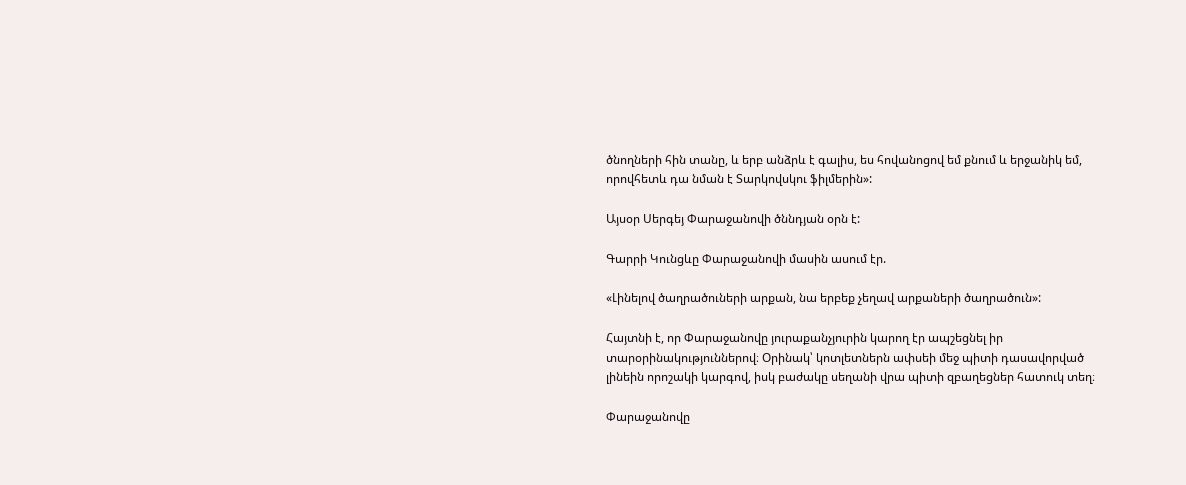ծնողների հին տանը, և երբ անձրև է գալիս, ես հովանոցով եմ քնում և երջանիկ եմ, որովհետև դա նման է Տարկովսկու ֆիլմերին»:

Այսօր Սերգեյ Փարաջանովի ծննդյան օրն է:

Գարրի Կունցևը Փարաջանովի մասին ասում էր.

«Լինելով ծաղրածուների արքան, նա երբեք չեղավ արքաների ծաղրածուն»:

Հայտնի է, որ Փարաջանովը յուրաքանչյուրին կարող էր ապշեցնել իր տարօրինակություններով։ Օրինակ՝ կոտլետներն ափսեի մեջ պիտի դասավորված լինեին որոշակի կարգով, իսկ բաժակը սեղանի վրա պիտի զբաղեցներ հատուկ տեղ։

Փարաջանովը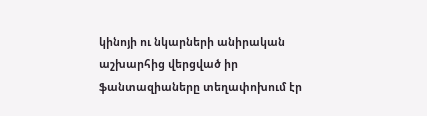կինոյի ու նկարների անիրական աշխարհից վերցված իր ֆանտազիաները տեղափոխում էր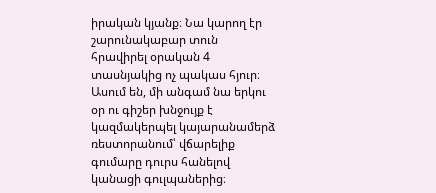իրական կյանք։ Նա կարող էր շարունակաբար տուն հրավիրել օրական 4 տասնյակից ոչ պակաս հյուր։ Ասում են, մի անգամ նա երկու օր ու գիշեր խնջույք է կազմակերպել կայարանամերձ ռեստորանում՝ վճարելիք գումարը դուրս հանելով կանացի գուլպաներից։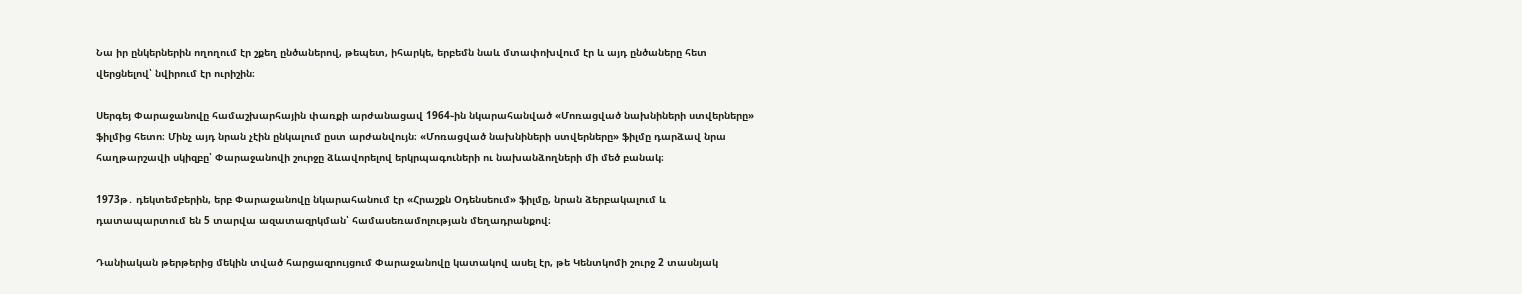Նա իր ընկերներին ողողում էր շքեղ ընծաներով, թեպետ, իհարկե, երբեմն նաև մտափոխվում էր և այդ ընծաները հետ վերցնելով՝ նվիրում էր ուրիշին։

Սերգեյ Փարաջանովը համաշխարհային փառքի արժանացավ 1964֊ին նկարահանված «Մոռացված նախնիների ստվերները» ֆիլմից հետո։ Մինչ այդ նրան չէին ընկալում ըստ արժանվույն։ «Մոռացված նախնիների ստվերները» ֆիլմը դարձավ նրա հաղթարշավի սկիզբը՝ Փարաջանովի շուրջը ձևավորելով երկրպագուների ու նախանձողների մի մեծ բանակ։

1973թ․ դեկտեմբերին, երբ Փարաջանովը նկարահանում էր «Հրաշքն Օդենսեում» ֆիլմը, նրան ձերբակալում և դատապարտում են 5 տարվա ազատազրկման՝ համասեռամոլության մեղադրանքով։

Դանիական թերթերից մեկին տված հարցազրույցում Փարաջանովը կատակով ասել էր, թե Կենտկոմի շուրջ 2 տասնյակ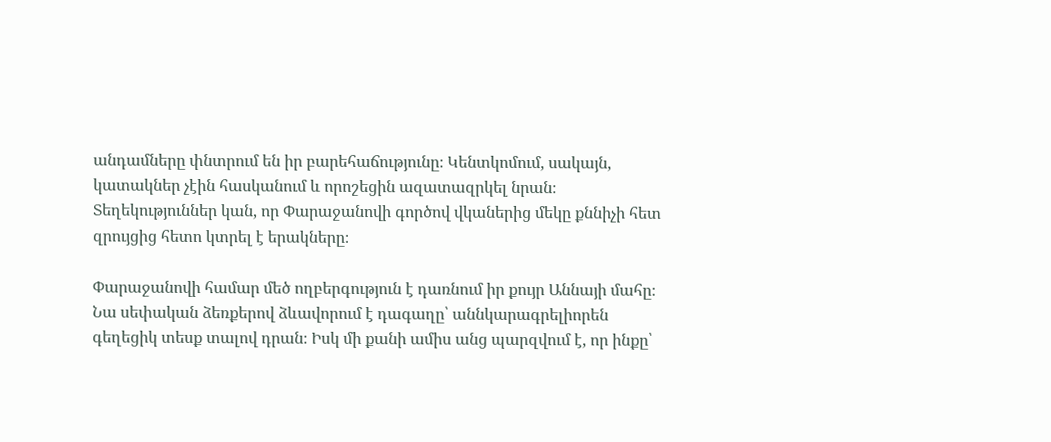անդամները փնտրում են իր բարեհաճությունը։ Կենտկոմում, սակայն, կատակներ չէին հասկանում և որոշեցին ազատազրկել նրան։ Տեղեկություններ կան, որ Փարաջանովի գործով վկաներից մեկը քննիչի հետ զրույցից հետո կտրել է երակները։

Փարաջանովի համար մեծ ողբերգություն է դառնում իր քույր Աննայի մահը։ Նա սեփական ձեռքերով ձևավորում է դագաղը՝ աննկարագրելիորեն գեղեցիկ տեսք տալով դրան։ Իսկ մի քանի ամիս անց պարզվում է, որ ինքը՝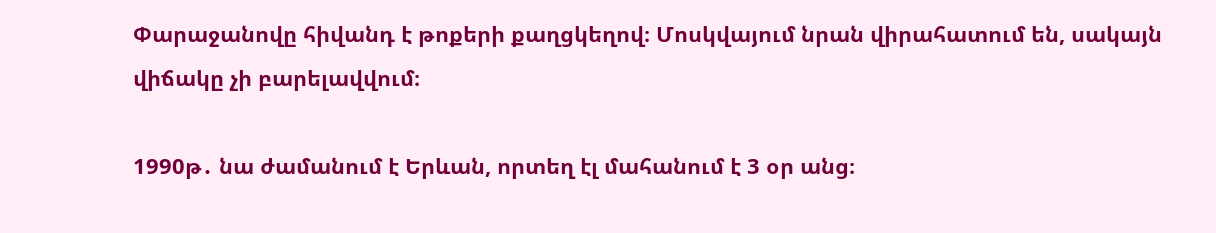Փարաջանովը հիվանդ է թոքերի քաղցկեղով։ Մոսկվայում նրան վիրահատում են, սակայն վիճակը չի բարելավվում։

1990թ․ նա ժամանում է Երևան, որտեղ էլ մահանում է 3 օր անց։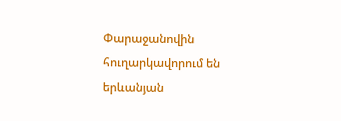Փարաջանովին հուղարկավորում են երևանյան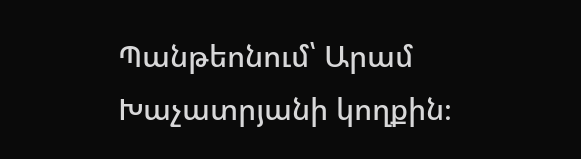Պանթեոնում՝ Արամ Խաչատրյանի կողքին։